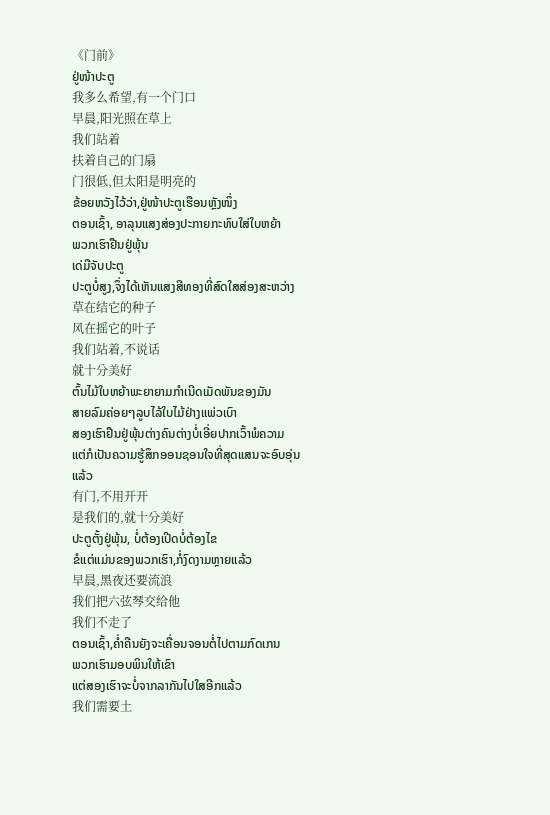《门前》
ຢູ່ໜ້າປະຕູ
我多么希望,有一个门口
早晨,阳光照在草上
我们站着
扶着自己的门扇
门很低,但太阳是明亮的
ຂ້ອຍຫວັງໄວ້ວ່າ,ຢູ່ໜ້າປະຕູເຮືອນຫຼັງໜຶ່ງ
ຕອນເຊົ້າ, ອາລຸນແສງສ່ອງປະກາຍກະທົບໃສ່ໃບຫຍ້າ
ພວກເຮົາຢືນຢູ່ພຸ້ນ
ເດ່ມືຈັບປະຕູ
ປະຕູບໍ່ສູງ,ຈຶ່ງໄດ້ເຫັນແສງສີທອງທີ່ສົດໃສສ່ອງສະຫວ່າງ
草在结它的种子
风在摇它的叶子
我们站着,不说话
就十分美好
ຕົ້ນໄມ້ໃບຫຍ້າພະຍາຍາມກຳເນີດເມັດພັນຂອງມັນ
ສາຍລົມຄ່ອຍໆລູບໄລ້ໃບໄມ້ຢ່າງແພ່ວເບົາ
ສອງເຮົາຢືນຢູ່ພຸ້ນຕ່າງຄົນຕ່າງບໍ່ເອີ່ຍປາກເວົ້າພໍຄວາມ
ແຕ່ກໍເປັນຄວາມຮູ້ສຶກອອນຊອນໃຈທີ່ສຸດແສນຈະອົບອຸ່ນແລ້ວ
有门,不用开开
是我们的,就十分美好
ປະຕູຕັ້ງຢູ່ພຸ້ນ, ບໍ່ຕ້ອງເປີດບໍ່ຕ້ອງໄຂ
ຂໍແຕ່ແມ່ນຂອງພວກເຮົາ,ກໍ່ງົດງາມຫຼາຍແລ້ວ
早晨,黑夜还要流浪
我们把六弦琴交给他
我们不走了
ຕອນເຊົ້າ,ຄໍ່າຄືນຍັງຈະເຄື່ອນຈອນຕໍ່ໄປຕາມກົດເກນ
ພວກເຮົາມອບພິນໃຫ້ເຂົາ
ແຕ່ສອງເຮົາຈະບໍ່ຈາກລາກັນໄປໃສອີກແລ້ວ
我们需要土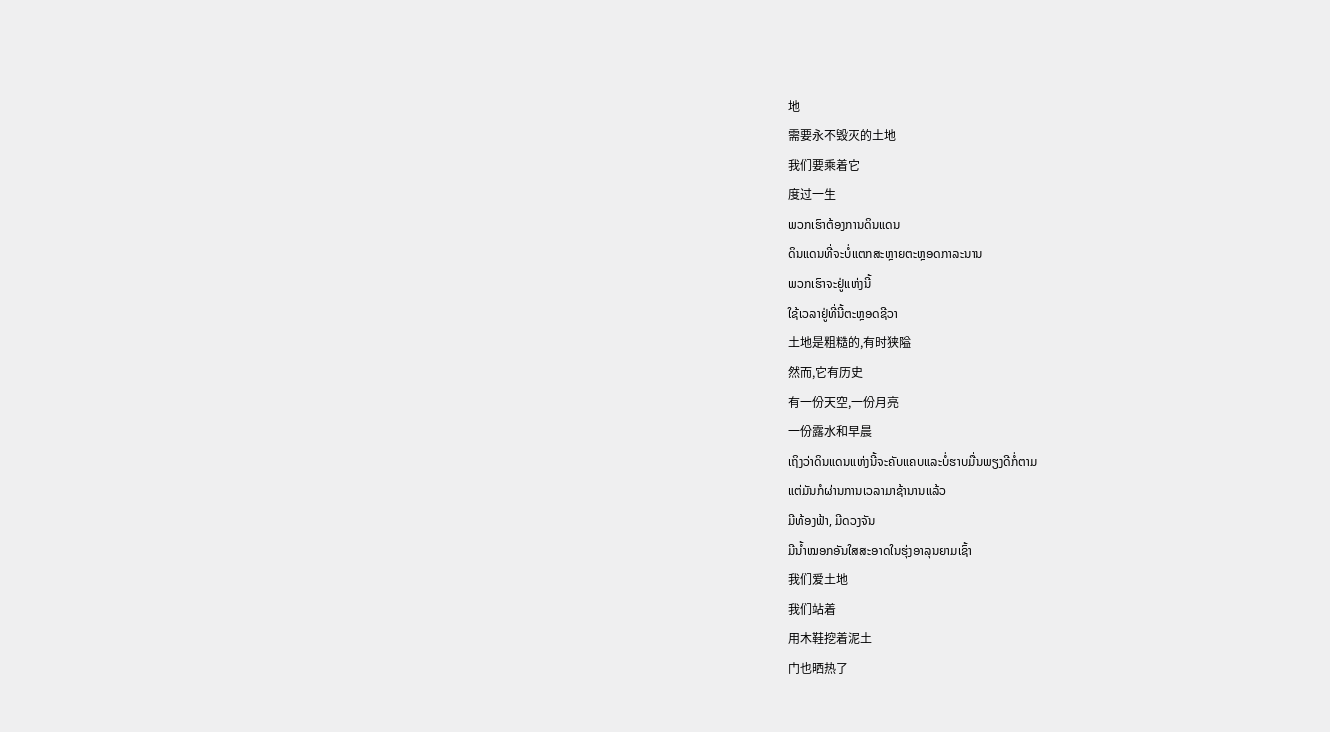地
需要永不毁灭的土地
我们要乘着它
度过一生
ພວກເຮົາຕ້ອງການດິນແດນ
ດິນແດນທີ່ຈະບໍ່ແຕກສະຫຼາຍຕະຫຼອດກາລະນານ
ພວກເຮົາຈະຢູ່ແຫ່ງນີ້
ໃຊ້ເວລາຢູ່ທີ່ນີ້ຕະຫຼອດຊີວາ
土地是粗糙的,有时狭隘
然而,它有历史
有一份天空,一份月亮
一份露水和早晨
ເຖິງວ່າດິນແດນແຫ່ງນີ້ຈະຄັບແຄບແລະບໍ່ຮາບມື່ນພຽງດີກໍ່ຕາມ
ແຕ່ມັນກໍຜ່ານການເວລາມາຊ້ານານແລ້ວ
ມີທ້ອງຟ້າ, ມີດວງຈັນ
ມີນ້ຳໝອກອັນໃສສະອາດໃນຮຸ່ງອາລຸນຍາມເຊົ້າ
我们爱土地
我们站着
用木鞋挖着泥土
门也晒热了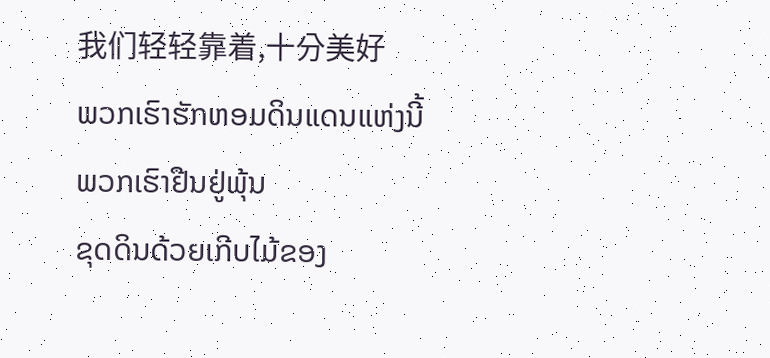我们轻轻靠着,十分美好
ພວກເຮົາຮັກຫອມດິນແດນແຫ່ງນີ້
ພວກເຮົາຢືນຢູ່ພຸ້ນ
ຂຸດດິນດ້ວຍເກີບໄມ້ຂອງ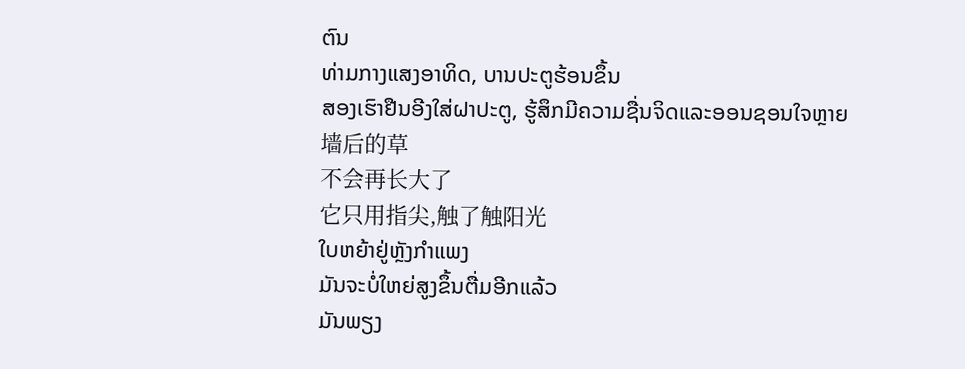ຕົນ
ທ່າມກາງແສງອາທິດ, ບານປະຕູຮ້ອນຂຶ້ນ
ສອງເຮົາຢືນອີງໃສ່ຝາປະຕູ, ຮູ້ສຶກມີຄວາມຊື່ນຈິດແລະອອນຊອນໃຈຫຼາຍ
墙后的草
不会再长大了
它只用指尖,触了触阳光
ໃບຫຍ້າຢູ່ຫຼັງກຳແພງ
ມັນຈະບໍ່ໃຫຍ່ສູງຂຶ້ນຕື່ມອີກແລ້ວ
ມັນພຽງ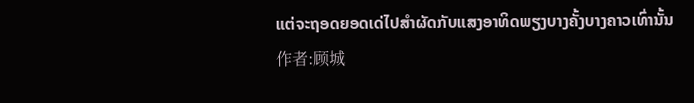ແຕ່ຈະຖອດຍອດເດ່ໄປສຳຜັດກັບແສງອາທິດພຽງບາງຄັ້ງບາງຄາວເທົ່ານັ້ນ
作者:顾城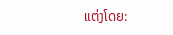ແຕ່ງໂດຍ: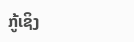ກູ້ເຊິງ